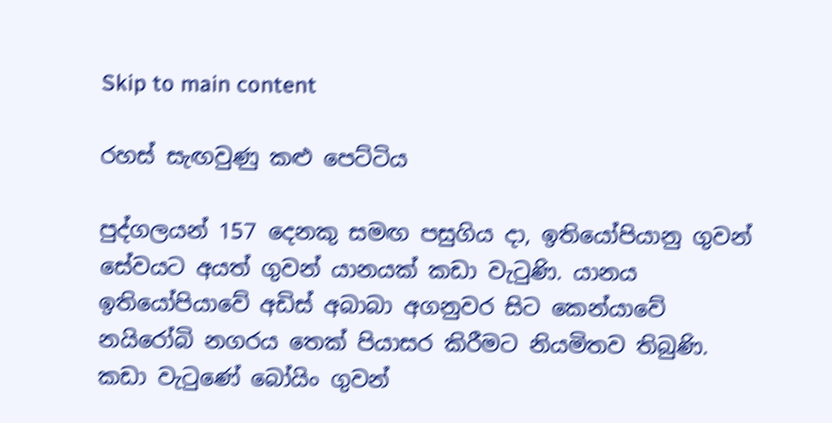Skip to main content

රහස් සැඟවුණු කළු පෙට්ටිය

පුද්ගලයන් 157 දෙනකු සමඟ පසුගිය දා, ඉතියෝපියානු ගුවන් සේවයට අයත් ගුවන් යානයක් කඩා වැටුණි. යානය ඉතියෝපියාවේ අඩිස් අබාබා අගනුවර සිට කෙන්යාවේ නයිරෝබි නගරය තෙක් පියාසර කිරීමට නියමිතව තිබුණි.
කඩා වැටුණේ බෝයිං ගුවන්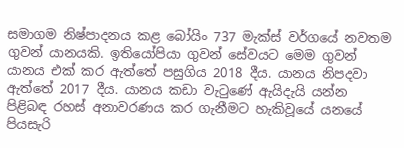සමාගම නිෂ්පාදනය කළ බෝයිං 737 මැක්ස් වර්ගයේ නවතම ගුවන් යානයකි. ඉතියෝපියා ගුවන් සේවයට මෙම ගුවන් යානය එක් කර ඇත්තේ පසුගිය 2018 දීය. යානය නිපදවා ඇත්තේ 2017 දීය. යානය කඩා වැටුණේ ඇයිදැයි යන්න පිළිබඳ රහස් අනාවරණය කර ගැනීමට හැකිවූයේ යනයේ පියසැරි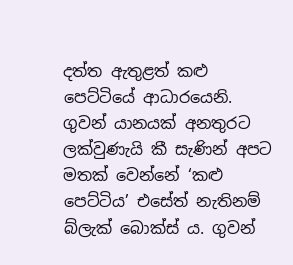දත්ත ඇතුළත් කළු පෙට්ටියේ ආධාරයෙනි. ගුවන් යානයක් අනතුරට ලක්වුණැයි කී සැණින් අපට මතක් වෙන්නේ ‘කළු පෙට්ටිය’ එසේත් නැතිනම් බ්ලැක් බොක්ස් ය. ගුවන්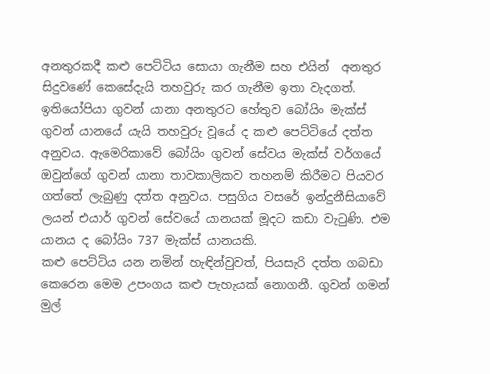අනතුරකදී කළු පෙට්ටිය සොයා ගැනීම සහ එයින්  අනතුර සිදුවණේ කෙසේදැයි තහවුරු කර ගැනීම ඉතා වැදගත්. ඉතියෝපියා ගුවන් යානා අනතුරට හේතුව බෝයිං මැක්ස් ගුවන් යානයේ යැයි තහවුරු වූයේ ද කළු පෙට්ටියේ දත්ත අනුවය. ඇමෙරිකාවේ බෝයිං ගුවන් සේවය මැක්ස් වර්ගයේ ඔවුන්ගේ ගුවන් යානා තාවකාලිකව තහනම් කිරීමට පියවර ගත්තේ ලැබුණු දත්ත අනුවය. පසුගිය වසරේ ඉන්දුනීසියාවේ ලයන් එයාර් ගුවන් සේවයේ යානයක් මූදට කඩා වැටුණි. එම යානය ද බෝයිං 737 මැක්ස් යානයකි.
කළු පෙට්ටිය යන නමින් හැඳින්වුවත්, පියසැරි දත්ත ගබඩා කෙරෙන මෙම උපංගය කළු පැහැයක් නොගනී. ගුවන් ගමන් මුල්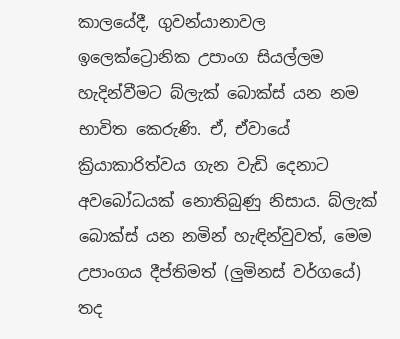කාලයේදී, ගුවන්යානාවල ඉලෙක්ට්‍රොනික උපාංග සියල්ලම හැදින්වීමට බ්ලැක් බොක්ස් යන නම භාවිත කෙරුණි. ඒ, ඒවායේ ක්‍රියාකාරිත්වය ගැන වැඩි දෙනාට අවබෝධයක් නොතිබුණු නිසාය. බ්ලැක් බොක්ස් යන නමින් හැඳින්වුවත්, මෙම උපාංගය දීප්තිමත් (ලුමිනස් වර්ගයේ) තද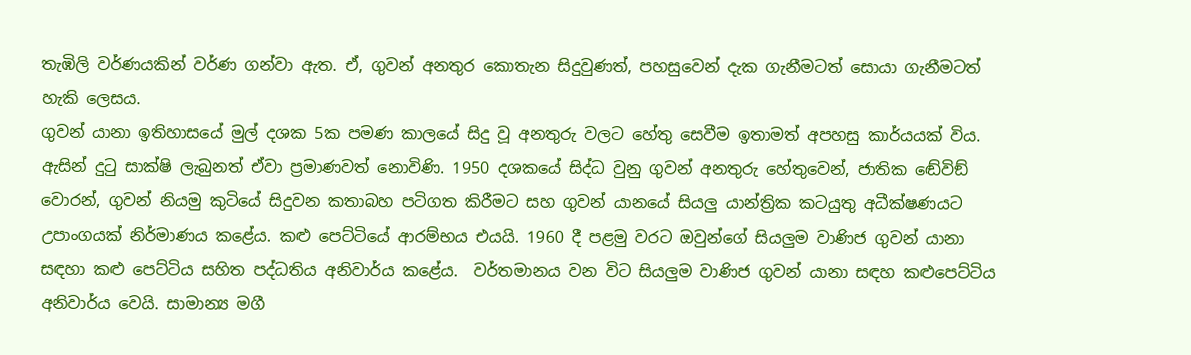තැඹිලි වර්ණයකින් වර්ණ ගන්වා ඇත. ඒ, ගුවන් අනතුර කොතැන සිදුවුණත්, පහසුවෙන් දැක ගැනීමටත් සොයා ගැනීමටත් හැකි ලෙසය.
ගුවන් යානා ඉතිහාසයේ මුල් දශක 5ක පමණ කාලයේ සිදු වූ අනතුරු වලට හේතු සෙවීම ඉතාමත් අපහසු කාර්යයක් විය. ඇසින් දුටු සාක්ෂි ලැබුනත් ඒවා ප්‍රමාණවත් නොවිණි. 1950 දශකයේ සිද්ධ වුනු ගුවන් අනතුරු හේතුවෙන්, ජාතික ඬේවිඞ් වොරන්, ගුවන් නියමු කුටියේ සිදුවන කතාබහ පටිගත කිරීමට සහ ගුවන් යානයේ සියලු යාන්ත්‍රික කටයුතු අධීක්ෂණයට උපාංගයක් නිර්මාණය කළේය. කළු පෙට්ටියේ ආරම්භය එයයි. 1960 දී පළමු වරට ඔවුන්ගේ සියලුම වාණිජ ගුවන් යානා සඳහා කළු පෙට්ටිය සහිත පද්ධතිය අනිවාර්ය කළේය.  වර්තමානය වන විට සියලුම වාණිජ ගුවන් යානා සඳහ කළුපෙට්ටිය අනිවාර්ය වෙයි. සාමාන්‍ය මගී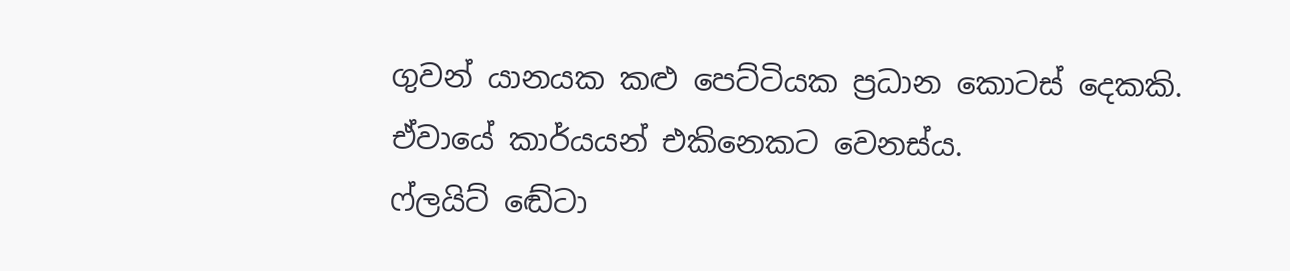ගුවන් යානයක කළු පෙට්ටියක ප්‍රධාන කොටස් දෙකකි. ඒවායේ කාර්යයන් එකිනෙකට වෙනස්ය.
ෆ්ලයිට් ඬේටා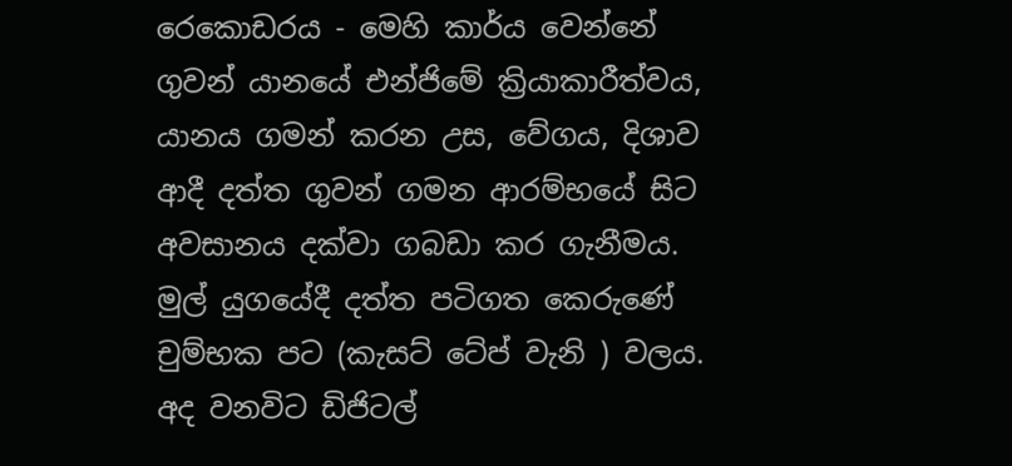රෙකොඩරය - මෙහි කාර්ය වෙන්නේ ගුවන් යානයේ එන්ජිමේ ක්‍රියාකාරීත්වය, යානය ගමන් කරන උස, වේගය, දිශාව ආදී දත්ත ගුවන් ගමන ආරම්භයේ සිට අවසානය දක්වා ගබඩා කර ගැනීමය. මුල් යුගයේදී දත්ත පටිගත කෙරුණේ චුම්භක පට (කැසට් ටේප් වැනි ) වලය. අද වනවිට ඩිජිටල්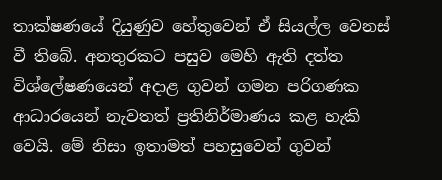තාක්ෂණයේ දියුණුව හේතුවෙන් ඒ සියල්ල වෙනස් වී තිබේ. අනතුරකට පසුව මෙහි ඇති දත්ත විශ්ලේෂණයෙන් අදාළ ගුවන් ගමන පරිගණක ආධාරයෙන් නැවතත් ප්‍රතිනිර්මාණය කළ හැකි වෙයි. මේ නිසා ඉතාමත් පහසුවෙන් ගුවන්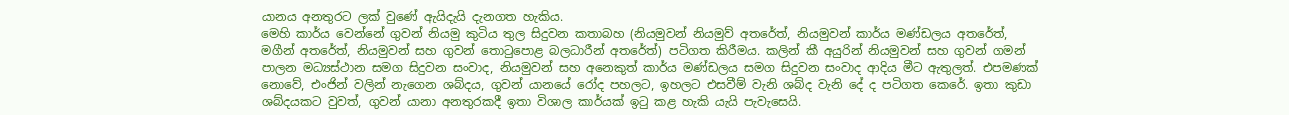යානය අනතුරට ලක් වුණේ ඇයිදැයි දැනගත හැකිය.
මෙහි කාර්ය වෙන්නේ ගුවන් නියමු කුටිය තුල සිදුවන කතාබහ (නියමුවන් නියමුව් අතරේත්, නියමුවන් කාර්ය මණ්ඩලය අතරේත්, මගීන් අතරේත්, නියමුවන් සහ ගුවන් තොටුපොළ බලධාරීන් අතරේත්) පටිගත කිරීමය. කලින් කී අයුරින් නියමුවන් සහ ගුවන් ගමන් පාලන මධ්‍යස්ථාන සමග සිදුවන සංවාද, නියමුවන් සහ අනෙකුත් කාර්ය මණ්ඩලය සමග සිදුවන සංවාද ආදිය මීට ඇතුලත්. එපමණක් නොවේ, එංජින් වලින් නැගෙන ශබ්දය, ගුවන් යානයේ රෝද පහලට, ඉහලට එසවීම් වැනි ශබ්ද වැනි දේ ද පටිගත කෙරේ. ඉතා කුඩා ශබ්දයකට වුවත්, ගුවන් යානා අනතුරකදී ඉතා විශාල කාර්යක් ඉටු කළ හැකි යැයි පැවැසෙයි.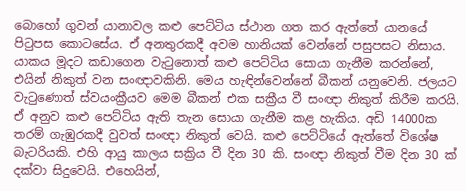බොහෝ ගුවන් යානාවල කළු පෙට්ටිය ස්ථාන ගත කර ඇත්තේ යානයේ පිටුපස කොටසේය. ඒ අනතුරකදී අවම හානියක් වෙන්නේ පසුපසට නිසාය. යාකය මූදට කඩාගෙන වැටුනොත් කළු පෙට්ටිය සොයා ගැනීම කරන්නේ, එයින් නිකුත් වන සංඥාවකිනි. මෙය හැඳින්වෙන්නේ බීකන් යනුවෙනි. ජලයට වැටුණොත් ස්වයංක්‍රීයව මෙම බීකන් එක සක්‍රීය වී සංඥා නිකුත් කිරීම කරයි. ඒ අනුව කළු පෙට්ටිය ඇති තැන සොයා ගැනීම කළ හැකිය. අඩි 14000ක තරම් ගැඹුරකදී වුවත් සංඥා නිකුත් වෙයි. කළු පෙට්ටියේ ඇත්තේ විශේෂ බැටරියකි. එහි ආයු කාලය සක්‍රිය වී දින 30 කි. සංඥා නිකුත් වීම දින 30 ක් දක්වා සිදුවෙයි. එහෙයින්,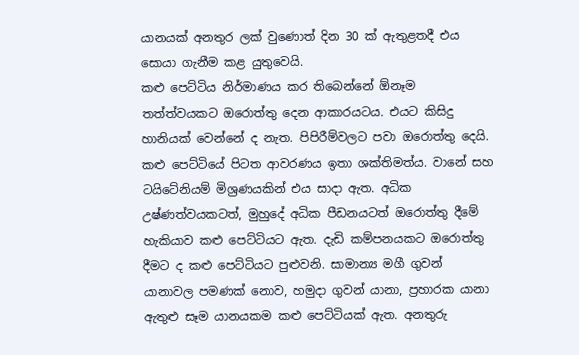යානයක් අනතුර ලක් වුණොත් දින 30 ක් ඇතුළතදී එය සොයා ගැනීම කළ යුතුවෙයි.
කළු පෙට්ටිය නිර්මාණය කර තිබෙන්නේ ඕනෑම තත්ත්වයකට ඔරොත්තු දෙන ආකාරයටය. එයට කිසිදු හානියක් වෙන්නේ ද නැත. පිපිරීම්වලට පවා ඔරොත්තු දෙයි. කළු පෙට්ටියේ පිටත ආවරණය ඉතා ශක්තිමත්ය. වානේ සහ ටයිටේනියම් මිශ්‍රණයකින් එය සාදා ඇත. අධික උෂ්ණත්වයකටත්, මුහුදේ අධික පීඩනයටත් ඔරොත්තු දීමේ හැකියාව කළු පෙට්ටියට ඇත. දැඩි කම්පනයකට ඔරොත්තු දීමට ද කළු පෙට්ටියට පුළුවනි. සාමාන්‍ය මගී ගුවන් යානාවල පමණක් නොව, හමුදා ගුවන් යානා, ප්‍රහාරක යානා ඇතුළු සෑම යානයකම කළු පෙට්ටියක් ඇත. අනතුරු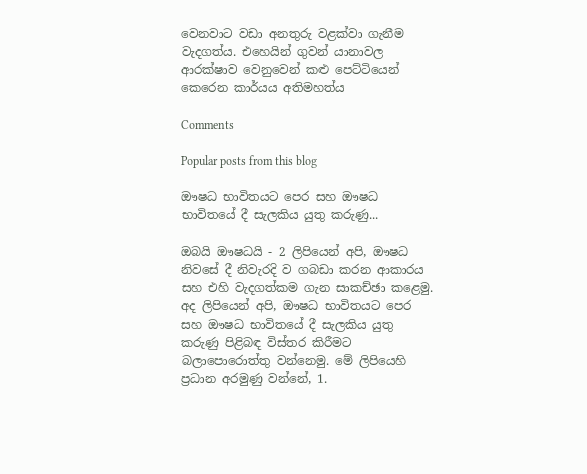වෙනවාට වඩා අනතුරු වළක්වා ගැනීම වැදගත්ය. එහෙයින් ගුවන් යානාවල ආරක්ෂාව වෙනුවෙන් කළු පෙට්ටියෙන් කෙරෙන කාර්යය අතිමහත්ය

Comments

Popular posts from this blog

ඖෂධ භාවිතයට පෙර සහ ඖෂධ භාවිතයේ දී සැලකිය යුතු කරුණු...

ඔබයි ඖෂධයි - 2 ලිපියෙන් අපි, ඖෂධ නිවසේ දී නිවැරදි ව ගබඩා කරන ආකාරය සහ එහි වැදගත්කම ගැන සාකච්ඡා කළෙමු. අද ලිපියෙන් අපි, ඖෂධ භාවිතයට පෙර සහ ඖෂධ භාවිතයේ දී සැලකිය යුතු කරුණු පිළිබඳ විස්‌තර කිරීමට බලාපොරොත්තු වන්නෙමු. මේ ලිපියෙහි ප්‍රධාන අරමුණු වන්නේ, 1.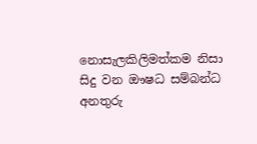නොසැලකිලිමත්කම නිසා සිදු වන ඖෂධ සම්බන්ධ අනතුරු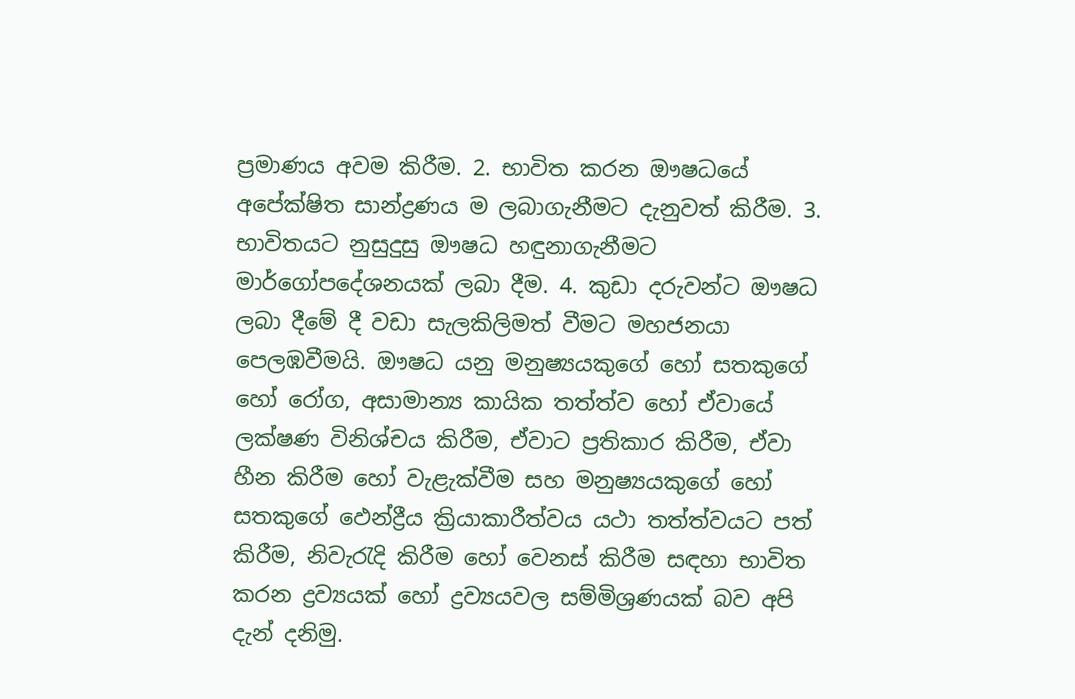ප්‍රමාණය අවම කිරීම. 2. භාවිත කරන ඖෂධයේ අපේක්ෂිත සාන්ද්‍රණය ම ලබාගැනීමට දැනුවත් කිරීම. 3. භාවිතයට නුසුදුසු ඖෂධ හඳුනාගැනීමට මාර්ගෝපදේශනයක්‌ ලබා දීම. 4. කුඩා දරුවන්ට ඖෂධ ලබා දීමේ දී වඩා සැලකිලිමත් වීමට මහජනයා පෙලඹවීමයි. ඖෂධ යනු මනුෂ්‍යයකුගේ හෝ සතකුගේ හෝ රෝග, අසාමාන්‍ය කායික තත්ත්ව හෝ ඒවායේ ලක්ෂණ විනිශ්චය කිරීම, ඒවාට ප්‍රතිකාර කිරීම, ඒවා හීන කිරීම හෝ වැළැක්‌වීම සහ මනුෂ්‍යයකුගේ හෝ සතකුගේ ඵෙන්ද්‍රීය ක්‍රියාකාරීත්වය යථා තත්ත්වයට පත් කිරීම, නිවැරැදි කිරීම හෝ වෙනස්‌ කිරීම සඳහා භාවිත කරන ද්‍රව්‍යයක්‌ හෝ ද්‍රව්‍යයවල සම්මිශ්‍රණයක්‌ බව අපි දැන් දනිමු.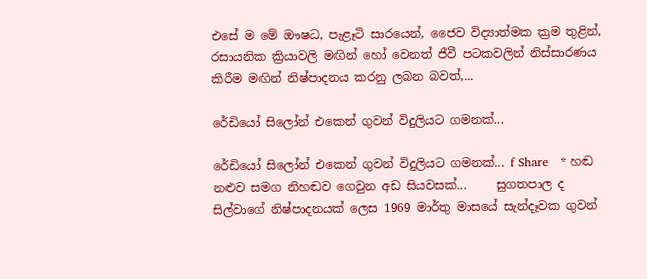එසේ ම මේ ඖෂධ, පැළෑටි සාරයෙන්, ජෛව විද්‍යාත්මක ක්‍රම තුළින්, රසායනික ක්‍රියාවලි මඟින් හෝ වෙනත් ජීවී පටකවලින් නිස්‌සාරණය කිරීම මඟින් නිෂ්පාදනය කරනු ලබන බවත්,...

රේඩියෝ සිලෝන් එකෙන් ගුවන් විදුලියට ගමනක්...

රේඩියෝ සිලෝන් එකෙන් ගුවන් විදුලියට ගමනක්... f Share   * හඬ නළුව සමග නිහඬව ගෙවුන අඩ සියවසක්...     සුගතපාල ද සිල්වාගේ නිෂ්පාදනයක් ලෙස 1969 මාර්තු මාසයේ සැන්දෑවක ගුවන්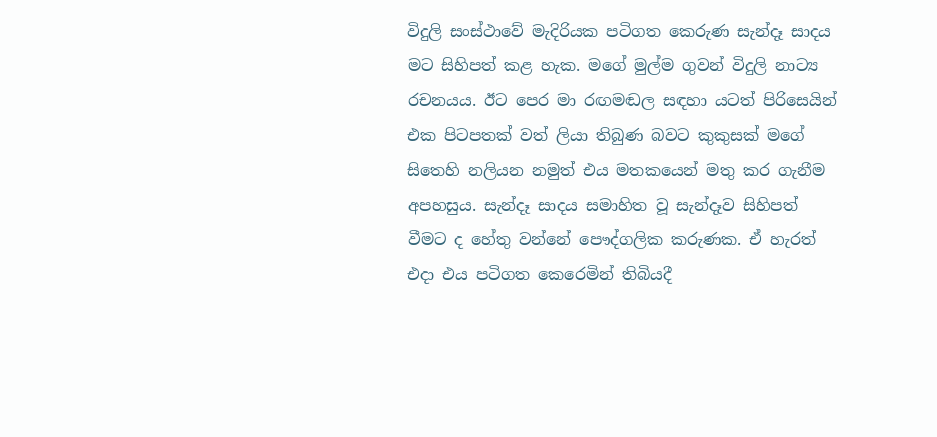විදුලි සංස්ථාවේ මැදිරියක පටිගත කෙරුණ සැන්දෑ සාදය මට සිහිපත් කළ හැක. මගේ මුල්ම ගුවන් විදුලි නාට්‍ය රචනයය. ඊට පෙර මා රඟමඬල සඳහා යටත් පිරිසෙයින් එක පිටපතක් වත් ලියා තිබුණ බවට කුකුසක් මගේ සිතෙහි නලියන නමුත් එය මතකයෙන් මතු කර ගැනීම අපහසුය. සැන්දෑ සාදය සමාහිත වූ සැන්දෑව සිහිපත් වීමට ද හේතු වන්නේ පෞද්ගලික කරුණක. ඒ හැරත් එදා එය පටිගත කෙරෙමින් තිබියදී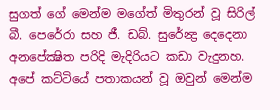සුගත් ගේ මෙන්ම මගේත් මිතුරන් වූ සිරිල් බී. පෙරේරා සහ ජී. ඩබ්. සුරේන්‍ද්‍ර දෙදෙනා අනපේක්‍ෂිත පරිදි මැදිරියට කඩා වැදුනහ. අපේ කට්ටියේ පතාකයන් වූ ඔවුන් මෙන්ම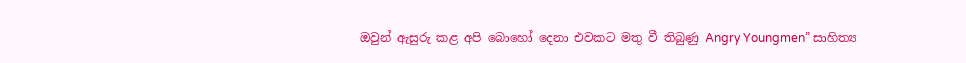ඔවුන් ඇසුරු කළ අපි බොහෝ දෙනා එවකට මතු වී තිබුණු Angry Youngmen” සාහිත්‍ය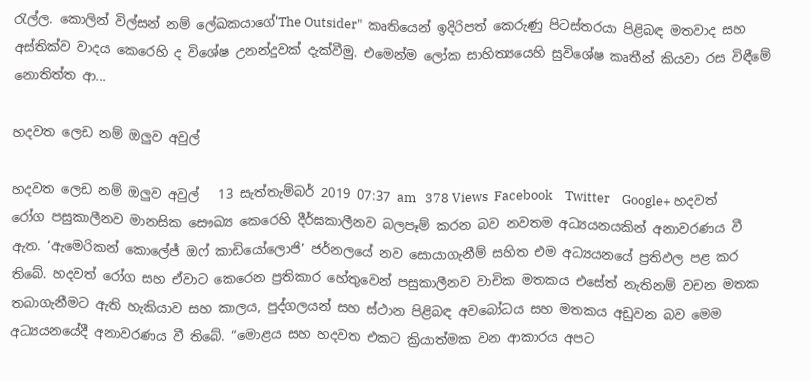රැල්ල. කොලින් විල්සන් නම් ලේඛකයාගේ'The Outsider"  කෘතියෙන් ඉදිරිපත් කෙරුණු පිටස්තරයා පිළිබඳ මතවාද සහ අස්තික්ව වාදය කෙරෙහි ද විශේෂ උනන්දුවක් දැක්වීමු. එමෙන්ම ලෝක සාහිත්‍යයෙහි සුවිශේෂ කෘතීන් කියවා රස විඳීමේ නොතිත්ත ආ...

හදවත ලෙඩ නම් ඔලුව අවුල්

හදවත ලෙඩ නම් ඔලුව අවුල්   13 සැත්තැම්බර් 2019 07:37 am   378 Views  Facebook    Twitter    Google+ හදවත් රෝග පසුකාලීනව මානසික සෞඛ්‍ය කෙරෙහි දීර්ඝකාලීනව බලපෑම් කරන බව නවතම අධ්‍යයනයකින් අනාවරණය වී ඇත. ‘ඇමෙරිකන් කොලේජ් ඔෆ් කාඩියෝලොජි’ ජර්නලයේ නව සොයාගැනීම් සහිත එම අධ්‍යයනයේ ප්‍රතිඵල පළ කර තිබේ. හදවත් රෝග සහ ඒවාට කෙරෙන ප්‍රතිකාර හේතුවෙන් පසුකාලීනව වාචික මතකය එසේත් නැතිනම් වචන මතක තබාගැනීමට ඇති හැකියාව සහ කාලය, පුද්ගලයන් සහ ස්ථාන පිළිබඳ අවබෝධය සහ මතකය අඩුවන බව මෙම අධ්‍යයනයේදී අනාවරණය වී තිබේ. “මොළය සහ හදවත එකට ක්‍රියාත්මක වන ආකාරය අපට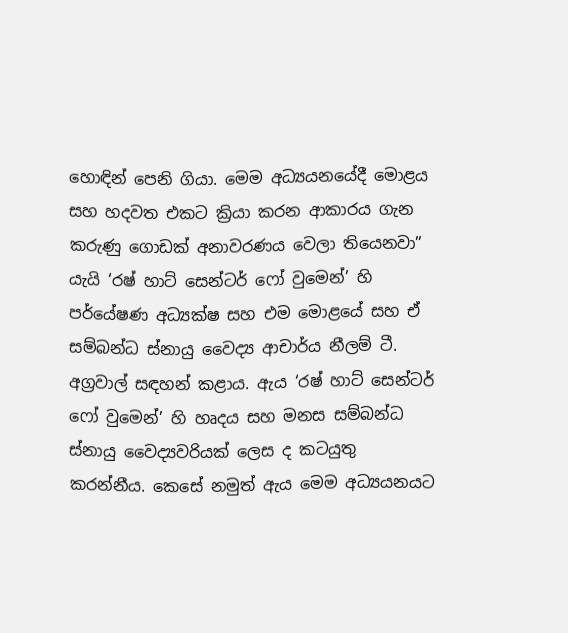හොඳින් පෙනි ගියා. මෙම අධ්‍යයනයේදී මොළය සහ හදවත එකට ක්‍රියා කරන ආකාරය ගැන කරුණු ගොඩක් අනාවරණය වෙලා තියෙනවා” යැයි ‘රෂ් හාට් සෙන්ටර් ෆෝ වුමෙන්’ හි පර්යේෂණ අධ්‍යක්ෂ සහ එම මොළයේ සහ ඒ සම්බන්ධ ස්නායු වෛද්‍ය ආචාර්ය නීලම් ටී. අග්‍රවාල් සඳහන් කළාය. ඇය ‘රෂ් හාට් සෙන්ටර් ෆෝ වුමෙන්’ හි හෘදය සහ මනස සම්බන්ධ ස්නායු වෛද්‍යවරියක් ලෙස ද කටයුතු කරන්නීය. කෙසේ නමුත් ඇය මෙම අධ්‍යයනයට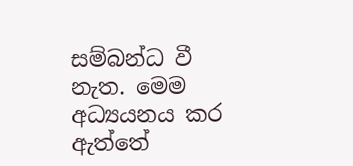සම්බන්ධ වී නැත. මෙම අධ්‍යයනය කර ඇත්තේ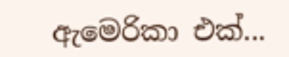ඇමෙරිකා එක්...